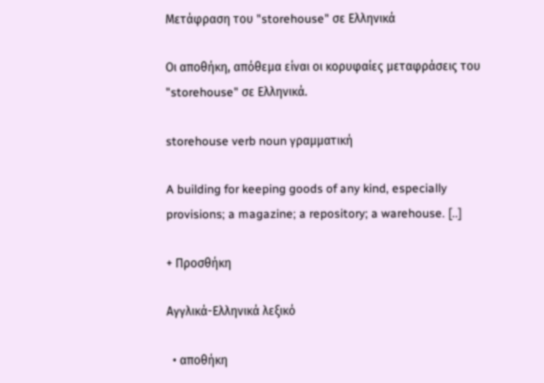Μετάφραση του "storehouse" σε Ελληνικά

Οι αποθήκη, απόθεμα είναι οι κορυφαίες μεταφράσεις του "storehouse" σε Ελληνικά.

storehouse verb noun γραμματική

A building for keeping goods of any kind, especially provisions; a magazine; a repository; a warehouse. [..]

+ Προσθήκη

Αγγλικά-Ελληνικά λεξικό

  • αποθήκη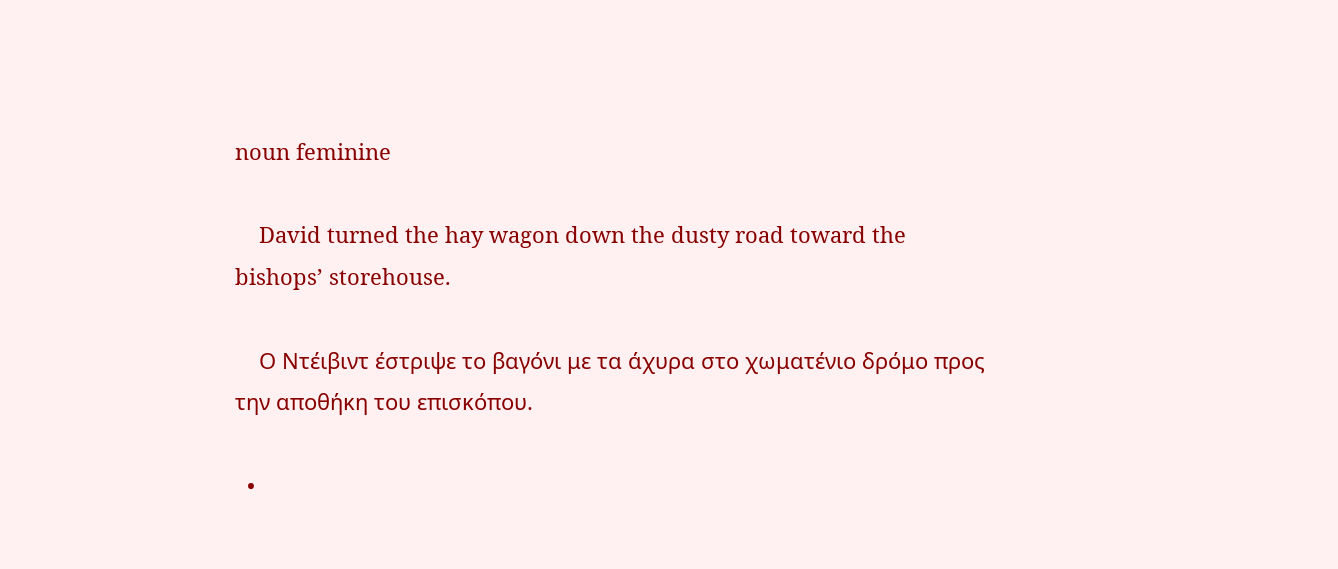noun feminine

    David turned the hay wagon down the dusty road toward the bishops’ storehouse.

    Ο Ντέιβιντ έστριψε το βαγόνι με τα άχυρα στο χωματένιο δρόμο προς την αποθήκη του επισκόπου.

  •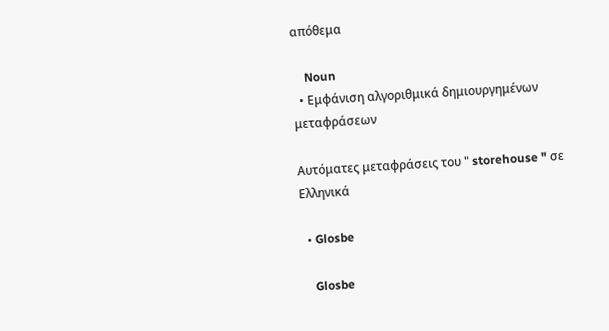απόθεμα

    Noun
  • Εμφάνιση αλγοριθμικά δημιουργημένων μεταφράσεων

Αυτόματες μεταφράσεις του " storehouse " σε Ελληνικά

  • Glosbe

    Glosbe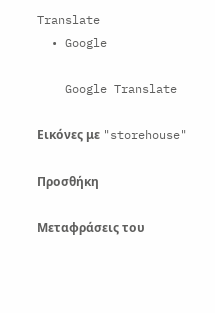Translate
  • Google

    Google Translate

Εικόνες με "storehouse"

Προσθήκη

Μεταφράσεις του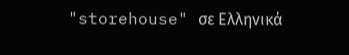"storehouse" σε Ελληνικά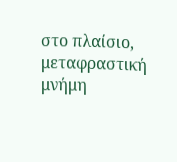στο πλαίσιο, μεταφραστική μνήμη